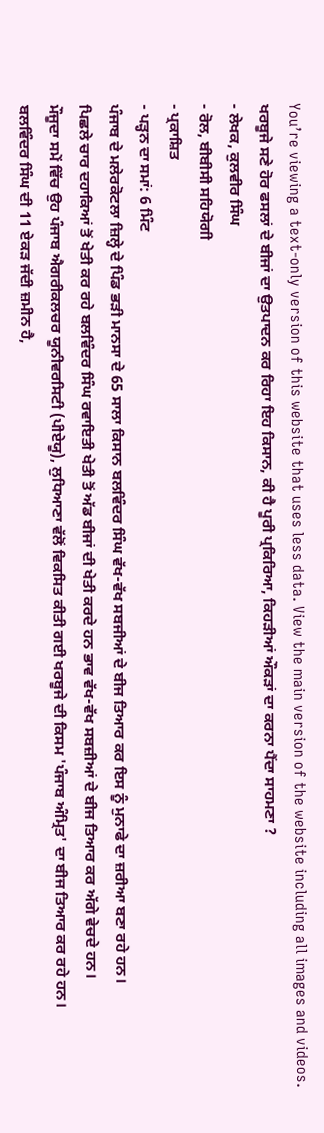You’re viewing a text-only version of this website that uses less data. View the main version of the website including all images and videos.
ਖਰਬੂਜੇ ਸਣੇ ਹੋਰ ਫਸਲਾਂ ਦੇ ਬੀਜਾਂ ਦਾ ਉਤਪਾਦਨ ਕਰ ਰਿਹਾ ਇਹ ਕਿਸਾਨ, ਕੀ ਹੈ ਪੂਰੀ ਪ੍ਰਕਿਰਿਆ, ਕਿਹੜੀਆਂ ਔਕੜਾਂ ਦਾ ਕਰਨਾ ਪੈਂਦਾ ਸਾਹਮਣਾ ?
- ਲੇਖਕ, ਕੁਲਵੀਰ ਸਿੰਘ
- ਰੋਲ, ਬੀਬੀਸੀ ਸਹਿਯੋਗੀ
- ਪ੍ਰਕਾਸ਼ਿਤ
- ਪੜ੍ਹਨ ਦਾ ਸਮਾਂ: 6 ਮਿੰਟ
ਪੰਜਾਬ ਦੇ ਮਲੇਰਕੋਟਲਾ ਜ਼ਿਲ੍ਹੇ ਦੇ ਪਿੰਡ ਭੜੀ ਮਾਨਸਾ ਦੇ 65 ਸਾਲਾ ਕਿਸਾਨ ਬਲਵਿੰਦਰ ਸਿੰਘ ਵੱਖ-ਵੱਖ ਸਬਜੀਆਂ ਦੇ ਬੀਜ ਤਿਆਰ ਕਰ ਇਸ ਨੂੰ ਮੁਨਾਫੇ ਦਾ ਜ਼ਰੀਆ ਬਣਾ ਰਹੇ ਹਨ।
ਪਿਛਲੇ ਚਾਰ ਦਹਾਕਿਆਂ ਤੋਂ ਖੇਤੀ ਕਰ ਰਹੇ ਬਲਵਿੰਦਰ ਸਿੰਘ ਰਵਾਇਤੀ ਖੇਤੀ ਤੋਂ ਅੱਡ ਬੀਜਾਂ ਦੀ ਖੇਤੀ ਕਰਦੇ ਹਨ ਭਾਵ ਵੱਖ-ਵੱਖ ਸਬਜ਼ੀਆਂ ਦੇ ਬੀਜ ਤਿਆਰ ਕਰ ਅੱਗੇ ਵੇਚਦੇ ਹਨ।
ਮੌਜੂਦਾ ਸਮੇਂ ਵਿੱਚ ਉਹ ਪੰਜਾਬ ਐਗਰੀਕਲਚਰ ਯੂਨੀਵਰਸਿਟੀ (ਪੀਏਯੂ), ਲੁਧਿਆਣਾ ਵੱਲੋਂ ਵਿਕਸਿਤ ਕੀਤੀ ਗਈ ਖਰਬੂਜੇ ਦੀ ਕਿਸਮ 'ਪੰਜਾਬ ਅੰਮ੍ਰਿਤ' ਦਾ ਬੀਜ ਤਿਆਰ ਕਰ ਰਹੇ ਹਨ।
ਬਲਵਿੰਦਰ ਸਿੰਘ ਦੀ 11 ਏਕੜ ਜੱਦੀ ਜ਼ਮੀਨ ਹੈ,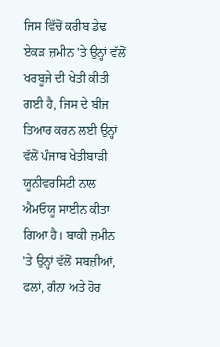ਜਿਸ ਵਿੱਚੋਂ ਕਰੀਬ ਡੇਢ ਏਕੜ ਜ਼ਮੀਨ 'ਤੇ ਉਨ੍ਹਾਂ ਵੱਲੋਂ ਖਰਬੂਜੇ ਦੀ ਖੇਤੀ ਕੀਤੀ ਗਈ ਹੈ, ਜਿਸ ਦੇ ਬੀਜ ਤਿਆਰ ਕਰਨ ਲਈ ਉਨ੍ਹਾਂ ਵੱਲੋਂ ਪੰਜਾਬ ਖੇਤੀਬਾੜੀ ਯੂਨੀਵਰਸਿਟੀ ਨਾਲ ਐਮਓਯੂ ਸਾਈਨ ਕੀਤਾ ਗਿਆ ਹੈ। ਬਾਕੀ ਜ਼ਮੀਨ 'ਤੇ ਉਨ੍ਹਾਂ ਵੱਲੋਂ ਸਬਜ਼ੀਆਂ, ਫਲਾਂ, ਗੰਨਾ ਅਤੇ ਹੋਰ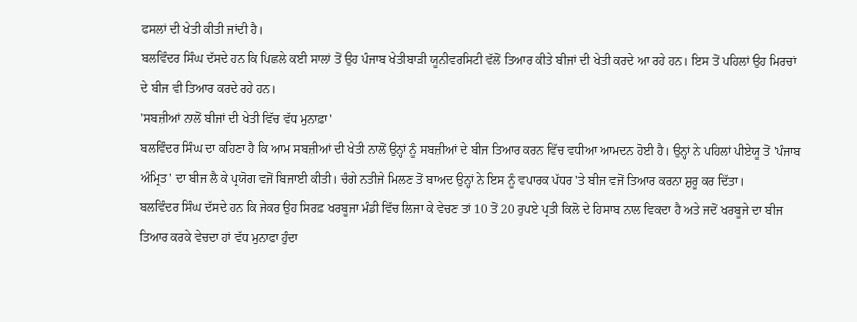ਫਸਲਾਂ ਦੀ ਖੇਤੀ ਕੀਤੀ ਜਾਂਦੀ ਹੈ।
ਬਲਵਿੰਦਰ ਸਿੰਘ ਦੱਸਦੇ ਹਨ ਕਿ ਪਿਛਲੇ ਕਈ ਸਾਲਾਂ ਤੋਂ ਉਹ ਪੰਜਾਬ ਖੇਤੀਬਾੜੀ ਯੂਨੀਵਰਸਿਟੀ ਵੱਲੋਂ ਤਿਆਰ ਕੀਤੇ ਬੀਜਾਂ ਦੀ ਖੇਤੀ ਕਰਦੇ ਆ ਰਹੇ ਹਨ। ਇਸ ਤੋਂ ਪਹਿਲਾਂ ਉਹ ਮਿਰਚਾਂ ਦੇ ਬੀਜ ਵੀ ਤਿਆਰ ਕਰਦੇ ਰਹੇ ਹਨ।
'ਸਬਜ਼ੀਆਂ ਨਾਲੋਂ ਬੀਜਾਂ ਦੀ ਖੇਤੀ ਵਿੱਚ ਵੱਧ ਮੁਨਾਫ਼ਾ'
ਬਲਵਿੰਦਰ ਸਿੰਘ ਦਾ ਕਹਿਣਾ ਹੈ ਕਿ ਆਮ ਸਬਜ਼ੀਆਂ ਦੀ ਖੇਤੀ ਨਾਲੋਂ ਉਨ੍ਹਾਂ ਨੂੰ ਸਬਜ਼ੀਆਂ ਦੇ ਬੀਜ ਤਿਆਰ ਕਰਨ ਵਿੱਚ ਵਧੀਆ ਆਮਦਨ ਹੋਈ ਹੈ। ਉਨ੍ਹਾਂ ਨੇ ਪਹਿਲਾਂ ਪੀਏਯੂ ਤੋਂ 'ਪੰਜਾਬ ਅੰਮ੍ਰਿਤ' ਦਾ ਬੀਜ ਲੈ ਕੇ ਪ੍ਰਯੋਗ ਵਜੋਂ ਬਿਜਾਈ ਕੀਤੀ। ਚੰਗੇ ਨਤੀਜੇ ਮਿਲਣ ਤੋਂ ਬਾਅਦ ਉਨ੍ਹਾਂ ਨੇ ਇਸ ਨੂੰ ਵਪਾਰਕ ਪੱਧਰ 'ਤੇ ਬੀਜ ਵਜੋਂ ਤਿਆਰ ਕਰਨਾ ਸ਼ੁਰੂ ਕਰ ਦਿੱਤਾ।
ਬਲਵਿੰਦਰ ਸਿੰਘ ਦੱਸਦੇ ਹਨ ਕਿ ਜੇਕਰ ਉਹ ਸਿਰਫ਼ ਖਰਬੂਜਾ ਮੰਡੀ ਵਿੱਚ ਲਿਜਾ ਕੇ ਵੇਚਣ ਤਾਂ 10 ਤੋਂ 20 ਰੁਪਏ ਪ੍ਰਤੀ ਕਿਲੋ ਦੇ ਹਿਸਾਬ ਨਾਲ ਵਿਕਦਾ ਹੈ ਅਤੇ ਜਦੋਂ ਖਰਬੂਜੇ ਦਾ ਬੀਜ ਤਿਆਰ ਕਰਕੇ ਵੇਚਦਾ ਹਾਂ ਵੱਧ ਮੁਨਾਫਾ ਹੁੰਦਾ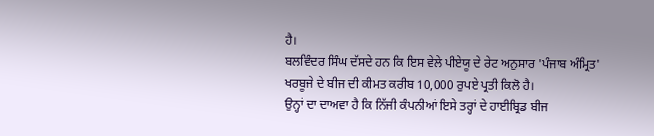ਹੈ।
ਬਲਵਿੰਦਰ ਸਿੰਘ ਦੱਸਦੇ ਹਨ ਕਿ ਇਸ ਵੇਲੇ ਪੀਏਯੂ ਦੇ ਰੇਟ ਅਨੁਸਾਰ 'ਪੰਜਾਬ ਅੰਮ੍ਰਿਤ' ਖਰਬੂਜੇ ਦੇ ਬੀਜ ਦੀ ਕੀਮਤ ਕਰੀਬ 10,000 ਰੁਪਏ ਪ੍ਰਤੀ ਕਿਲੋ ਹੈ।
ਉਨ੍ਹਾਂ ਦਾ ਦਾਅਵਾ ਹੈ ਕਿ ਨਿੱਜੀ ਕੰਪਨੀਆਂ ਇਸੇ ਤਰ੍ਹਾਂ ਦੇ ਹਾਈਬ੍ਰਿਡ ਬੀਜ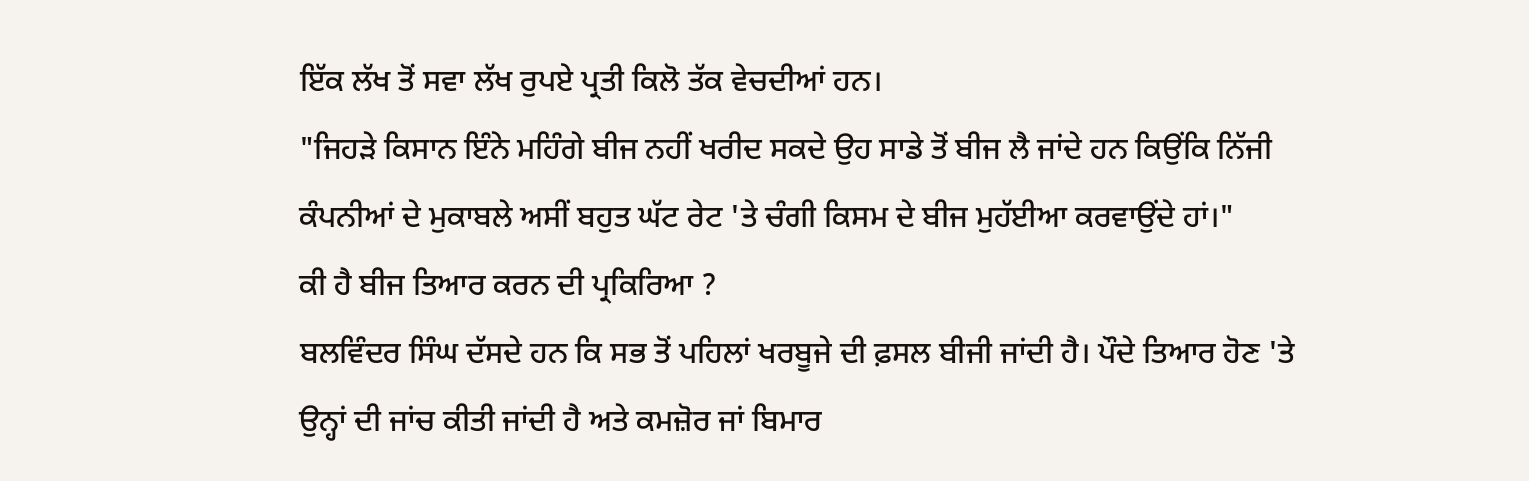ਇੱਕ ਲੱਖ ਤੋਂ ਸਵਾ ਲੱਖ ਰੁਪਏ ਪ੍ਰਤੀ ਕਿਲੋ ਤੱਕ ਵੇਚਦੀਆਂ ਹਨ।
"ਜਿਹੜੇ ਕਿਸਾਨ ਇੰਨੇ ਮਹਿੰਗੇ ਬੀਜ ਨਹੀਂ ਖਰੀਦ ਸਕਦੇ ਉਹ ਸਾਡੇ ਤੋਂ ਬੀਜ ਲੈ ਜਾਂਦੇ ਹਨ ਕਿਉਂਕਿ ਨਿੱਜੀ ਕੰਪਨੀਆਂ ਦੇ ਮੁਕਾਬਲੇ ਅਸੀਂ ਬਹੁਤ ਘੱਟ ਰੇਟ 'ਤੇ ਚੰਗੀ ਕਿਸਮ ਦੇ ਬੀਜ ਮੁਹੱਈਆ ਕਰਵਾਉਂਦੇ ਹਾਂ।"
ਕੀ ਹੈ ਬੀਜ ਤਿਆਰ ਕਰਨ ਦੀ ਪ੍ਰਕਿਰਿਆ ?
ਬਲਵਿੰਦਰ ਸਿੰਘ ਦੱਸਦੇ ਹਨ ਕਿ ਸਭ ਤੋਂ ਪਹਿਲਾਂ ਖਰਬੂਜੇ ਦੀ ਫ਼ਸਲ ਬੀਜੀ ਜਾਂਦੀ ਹੈ। ਪੌਦੇ ਤਿਆਰ ਹੋਣ 'ਤੇ ਉਨ੍ਹਾਂ ਦੀ ਜਾਂਚ ਕੀਤੀ ਜਾਂਦੀ ਹੈ ਅਤੇ ਕਮਜ਼ੋਰ ਜਾਂ ਬਿਮਾਰ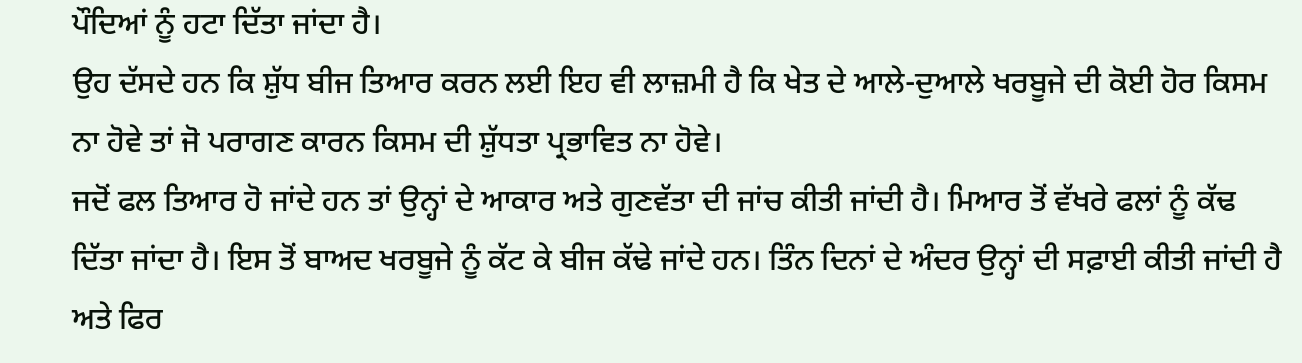ਪੌਦਿਆਂ ਨੂੰ ਹਟਾ ਦਿੱਤਾ ਜਾਂਦਾ ਹੈ।
ਉਹ ਦੱਸਦੇ ਹਨ ਕਿ ਸ਼ੁੱਧ ਬੀਜ ਤਿਆਰ ਕਰਨ ਲਈ ਇਹ ਵੀ ਲਾਜ਼ਮੀ ਹੈ ਕਿ ਖੇਤ ਦੇ ਆਲੇ-ਦੁਆਲੇ ਖਰਬੂਜੇ ਦੀ ਕੋਈ ਹੋਰ ਕਿਸਮ ਨਾ ਹੋਵੇ ਤਾਂ ਜੋ ਪਰਾਗਣ ਕਾਰਨ ਕਿਸਮ ਦੀ ਸ਼ੁੱਧਤਾ ਪ੍ਰਭਾਵਿਤ ਨਾ ਹੋਵੇ।
ਜਦੋਂ ਫਲ ਤਿਆਰ ਹੋ ਜਾਂਦੇ ਹਨ ਤਾਂ ਉਨ੍ਹਾਂ ਦੇ ਆਕਾਰ ਅਤੇ ਗੁਣਵੱਤਾ ਦੀ ਜਾਂਚ ਕੀਤੀ ਜਾਂਦੀ ਹੈ। ਮਿਆਰ ਤੋਂ ਵੱਖਰੇ ਫਲਾਂ ਨੂੰ ਕੱਢ ਦਿੱਤਾ ਜਾਂਦਾ ਹੈ। ਇਸ ਤੋਂ ਬਾਅਦ ਖਰਬੂਜੇ ਨੂੰ ਕੱਟ ਕੇ ਬੀਜ ਕੱਢੇ ਜਾਂਦੇ ਹਨ। ਤਿੰਨ ਦਿਨਾਂ ਦੇ ਅੰਦਰ ਉਨ੍ਹਾਂ ਦੀ ਸਫ਼ਾਈ ਕੀਤੀ ਜਾਂਦੀ ਹੈ ਅਤੇ ਫਿਰ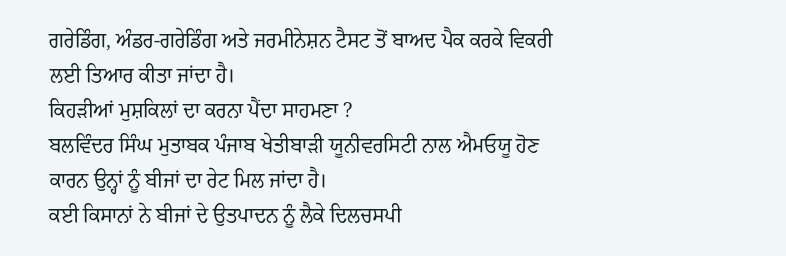ਗਰੇਡਿੰਗ, ਅੰਡਰ-ਗਰੇਡਿੰਗ ਅਤੇ ਜਰਮੀਨੇਸ਼ਨ ਟੈਸਟ ਤੋਂ ਬਾਅਦ ਪੈਕ ਕਰਕੇ ਵਿਕਰੀ ਲਈ ਤਿਆਰ ਕੀਤਾ ਜਾਂਦਾ ਹੈ।
ਕਿਹੜੀਆਂ ਮੁਸ਼ਕਿਲਾਂ ਦਾ ਕਰਨਾ ਪੈਂਦਾ ਸਾਹਮਣਾ ?
ਬਲਵਿੰਦਰ ਸਿੰਘ ਮੁਤਾਬਕ ਪੰਜਾਬ ਖੇਤੀਬਾੜੀ ਯੂਨੀਵਰਸਿਟੀ ਨਾਲ ਐਮਓਯੂ ਹੋਣ ਕਾਰਨ ਉਨ੍ਹਾਂ ਨੂੰ ਬੀਜਾਂ ਦਾ ਰੇਟ ਮਿਲ ਜਾਂਦਾ ਹੈ।
ਕਈ ਕਿਸਾਨਾਂ ਨੇ ਬੀਜਾਂ ਦੇ ਉਤਪਾਦਨ ਨੂੰ ਲੈਕੇ ਦਿਲਚਸਪੀ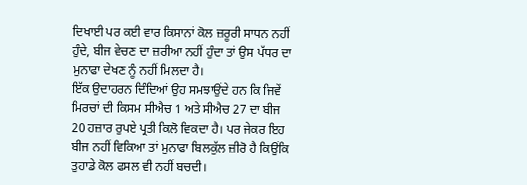ਦਿਖਾਈ ਪਰ ਕਈ ਵਾਰ ਕਿਸਾਨਾਂ ਕੋਲ ਜ਼ਰੂਰੀ ਸਾਧਨ ਨਹੀਂ ਹੁੰਦੇ, ਬੀਜ ਵੇਚਣ ਦਾ ਜ਼ਰੀਆ ਨਹੀਂ ਹੁੰਦਾ ਤਾਂ ਉਸ ਪੱਧਰ ਦਾ ਮੁਨਾਫਾ ਦੇਖਣ ਨੂੰ ਨਹੀਂ ਮਿਲਦਾ ਹੈ।
ਇੱਕ ਉਦਾਹਰਨ ਦਿੰਦਿਆਂ ਉਹ ਸਮਝਾਉਂਦੇ ਹਨ ਕਿ ਜਿਵੇਂ ਮਿਰਚਾਂ ਦੀ ਕਿਸਮ ਸੀਐਚ 1 ਅਤੇ ਸੀਐਚ 27 ਦਾ ਬੀਜ 20 ਹਜ਼ਾਰ ਰੁਪਏ ਪ੍ਰਤੀ ਕਿਲੋ ਵਿਕਦਾ ਹੈ। ਪਰ ਜੇਕਰ ਇਹ ਬੀਜ ਨਹੀਂ ਵਿਕਿਆ ਤਾਂ ਮੁਨਾਫਾ ਬਿਲਕੁੱਲ ਜ਼ੀਰੋ ਹੈ ਕਿਉਂਕਿ ਤੁਹਾਡੇ ਕੋਲ ਫਸਲ ਵੀ ਨਹੀਂ ਬਚਦੀ।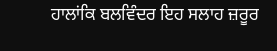ਹਾਲਾਂਕਿ ਬਲਵਿੰਦਰ ਇਹ ਸਲਾਹ ਜ਼ਰੂਰ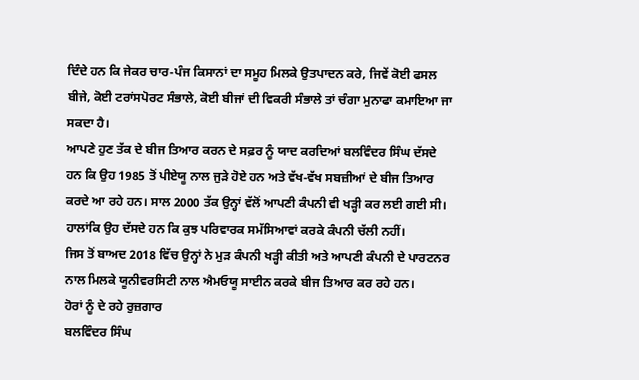ਦਿੰਦੇ ਹਨ ਕਿ ਜੇਕਰ ਚਾਰ-ਪੰਜ ਕਿਸਾਨਾਂ ਦਾ ਸਮੂਹ ਮਿਲਕੇ ਉਤਪਾਦਨ ਕਰੇ, ਜਿਵੇਂ ਕੋਈ ਫਸਲ ਬੀਜੇ, ਕੋਈ ਟਰਾਂਸਪੋਰਟ ਸੰਭਾਲੇ, ਕੋਈ ਬੀਜਾਂ ਦੀ ਵਿਕਰੀ ਸੰਭਾਲੇ ਤਾਂ ਚੰਗਾ ਮੁਨਾਫਾ ਕਮਾਇਆ ਜਾ ਸਕਦਾ ਹੈ।
ਆਪਣੇ ਹੁਣ ਤੱਕ ਦੇ ਬੀਜ ਤਿਆਰ ਕਰਨ ਦੇ ਸਫ਼ਰ ਨੂੰ ਯਾਦ ਕਰਦਿਆਂ ਬਲਵਿੰਦਰ ਸਿੰਘ ਦੱਸਦੇ ਹਨ ਕਿ ਉਹ 1985 ਤੋਂ ਪੀਏਯੂ ਨਾਲ ਜੁੜੇ ਹੋਏ ਹਨ ਅਤੇ ਵੱਖ-ਵੱਖ ਸਬਜ਼ੀਆਂ ਦੇ ਬੀਜ ਤਿਆਰ ਕਰਦੇ ਆ ਰਹੇ ਹਨ। ਸਾਲ 2000 ਤੱਕ ਉਨ੍ਹਾਂ ਵੱਲੋਂ ਆਪਣੀ ਕੰਪਨੀ ਵੀ ਖੜ੍ਹੀ ਕਰ ਲਈ ਗਈ ਸੀ। ਹਾਲਾਂਕਿ ਉਹ ਦੱਸਦੇ ਹਨ ਕਿ ਕੁਝ ਪਰਿਵਾਰਕ ਸਮੱਸਿਆਵਾਂ ਕਰਕੇ ਕੰਪਨੀ ਚੱਲੀ ਨਹੀਂ।
ਜਿਸ ਤੋਂ ਬਾਅਦ 2018 ਵਿੱਚ ਉਨ੍ਹਾਂ ਨੇ ਮੁੜ ਕੰਪਨੀ ਖੜ੍ਹੀ ਕੀਤੀ ਅਤੇ ਆਪਣੀ ਕੰਪਨੀ ਦੇ ਪਾਰਟਨਰ ਨਾਲ ਮਿਲਕੇ ਯੂਨੀਵਰਸਿਟੀ ਨਾਲ ਐਮਓਯੂ ਸਾਈਨ ਕਰਕੇ ਬੀਜ ਤਿਆਰ ਕਰ ਰਹੇ ਹਨ।
ਹੋਰਾਂ ਨੂੰ ਦੇ ਰਹੇ ਰੁਜ਼ਗਾਰ
ਬਲਵਿੰਦਰ ਸਿੰਘ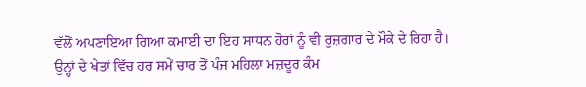ਵੱਲੋਂ ਅਪਣਾਇਆ ਗਿਆ ਕਮਾਈ ਦਾ ਇਹ ਸਾਧਨ ਹੋਰਾਂ ਨੂੰ ਵੀ ਰੁਜ਼ਗਾਰ ਦੇ ਮੌਕੇ ਦੇ ਰਿਹਾ ਹੈ। ਉਨ੍ਹਾਂ ਦੇ ਖੇਤਾਂ ਵਿੱਚ ਹਰ ਸਮੇਂ ਚਾਰ ਤੋਂ ਪੰਜ ਮਹਿਲਾ ਮਜ਼ਦੂਰ ਕੰਮ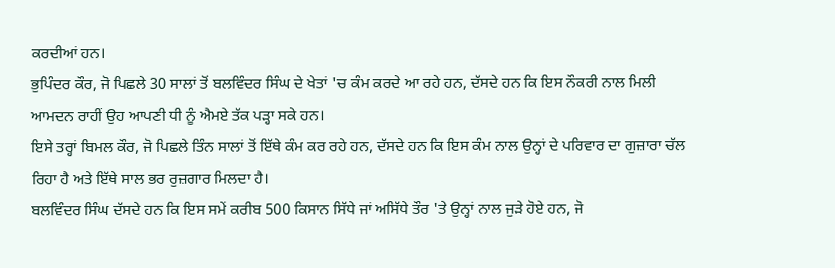ਕਰਦੀਆਂ ਹਨ।
ਭੁਪਿੰਦਰ ਕੌਰ, ਜੋ ਪਿਛਲੇ 30 ਸਾਲਾਂ ਤੋਂ ਬਲਵਿੰਦਰ ਸਿੰਘ ਦੇ ਖੇਤਾਂ 'ਚ ਕੰਮ ਕਰਦੇ ਆ ਰਹੇ ਹਨ, ਦੱਸਦੇ ਹਨ ਕਿ ਇਸ ਨੌਕਰੀ ਨਾਲ ਮਿਲੀ ਆਮਦਨ ਰਾਹੀਂ ਉਹ ਆਪਣੀ ਧੀ ਨੂੰ ਐਮਏ ਤੱਕ ਪੜ੍ਹਾ ਸਕੇ ਹਨ।
ਇਸੇ ਤਰ੍ਹਾਂ ਬਿਮਲ ਕੌਰ, ਜੋ ਪਿਛਲੇ ਤਿੰਨ ਸਾਲਾਂ ਤੋਂ ਇੱਥੇ ਕੰਮ ਕਰ ਰਹੇ ਹਨ, ਦੱਸਦੇ ਹਨ ਕਿ ਇਸ ਕੰਮ ਨਾਲ ਉਨ੍ਹਾਂ ਦੇ ਪਰਿਵਾਰ ਦਾ ਗੁਜ਼ਾਰਾ ਚੱਲ ਰਿਹਾ ਹੈ ਅਤੇ ਇੱਥੇ ਸਾਲ ਭਰ ਰੁਜ਼ਗਾਰ ਮਿਲਦਾ ਹੈ।
ਬਲਵਿੰਦਰ ਸਿੰਘ ਦੱਸਦੇ ਹਨ ਕਿ ਇਸ ਸਮੇਂ ਕਰੀਬ 500 ਕਿਸਾਨ ਸਿੱਧੇ ਜਾਂ ਅਸਿੱਧੇ ਤੌਰ 'ਤੇ ਉਨ੍ਹਾਂ ਨਾਲ ਜੁੜੇ ਹੋਏ ਹਨ, ਜੋ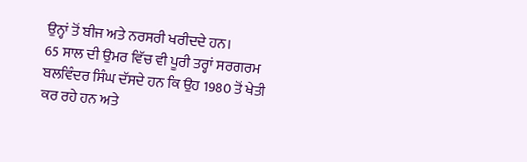ਉਨ੍ਹਾਂ ਤੋਂ ਬੀਜ ਅਤੇ ਨਰਸਰੀ ਖਰੀਦਦੇ ਹਨ।
65 ਸਾਲ ਦੀ ਉਮਰ ਵਿੱਚ ਵੀ ਪੂਰੀ ਤਰ੍ਹਾਂ ਸਰਗਰਮ
ਬਲਵਿੰਦਰ ਸਿੰਘ ਦੱਸਦੇ ਹਨ ਕਿ ਉਹ 1980 ਤੋਂ ਖੇਤੀ ਕਰ ਰਹੇ ਹਨ ਅਤੇ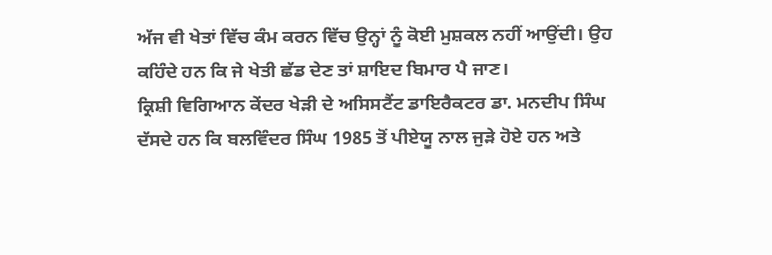ਅੱਜ ਵੀ ਖੇਤਾਂ ਵਿੱਚ ਕੰਮ ਕਰਨ ਵਿੱਚ ਉਨ੍ਹਾਂ ਨੂੰ ਕੋਈ ਮੁਸ਼ਕਲ ਨਹੀਂ ਆਉਂਦੀ। ਉਹ ਕਹਿੰਦੇ ਹਨ ਕਿ ਜੇ ਖੇਤੀ ਛੱਡ ਦੇਣ ਤਾਂ ਸ਼ਾਇਦ ਬਿਮਾਰ ਪੈ ਜਾਣ।
ਕ੍ਰਿਸ਼ੀ ਵਿਗਿਆਨ ਕੇਂਦਰ ਖੇੜੀ ਦੇ ਅਸਿਸਟੈਂਟ ਡਾਇਰੈਕਟਰ ਡਾ. ਮਨਦੀਪ ਸਿੰਘ ਦੱਸਦੇ ਹਨ ਕਿ ਬਲਵਿੰਦਰ ਸਿੰਘ 1985 ਤੋਂ ਪੀਏਯੂ ਨਾਲ ਜੁੜੇ ਹੋਏ ਹਨ ਅਤੇ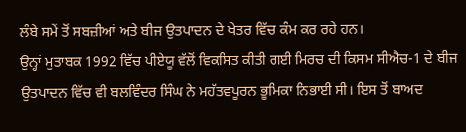ਲੰਬੇ ਸਮੇਂ ਤੋਂ ਸਬਜ਼ੀਆਂ ਅਤੇ ਬੀਜ ਉਤਪਾਦਨ ਦੇ ਖੇਤਰ ਵਿੱਚ ਕੰਮ ਕਰ ਰਹੇ ਹਨ।
ਉਨ੍ਹਾਂ ਮੁਤਾਬਕ 1992 ਵਿੱਚ ਪੀਏਯੂ ਵੱਲੋਂ ਵਿਕਸਿਤ ਕੀਤੀ ਗਈ ਮਿਰਚ ਦੀ ਕਿਸਮ ਸੀਐਚ-1 ਦੇ ਬੀਜ ਉਤਪਾਦਨ ਵਿੱਚ ਵੀ ਬਲਵਿੰਦਰ ਸਿੰਘ ਨੇ ਮਹੱਤਵਪੂਰਨ ਭੂਮਿਕਾ ਨਿਭਾਈ ਸੀ। ਇਸ ਤੋਂ ਬਾਅਦ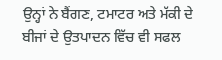ਉਨ੍ਹਾਂ ਨੇ ਬੈਂਗਣ, ਟਮਾਟਰ ਅਤੇ ਮੱਕੀ ਦੇ ਬੀਜਾਂ ਦੇ ਉਤਪਾਦਨ ਵਿੱਚ ਵੀ ਸਫਲ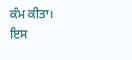ਕੰਮ ਕੀਤਾ।
ਇਸ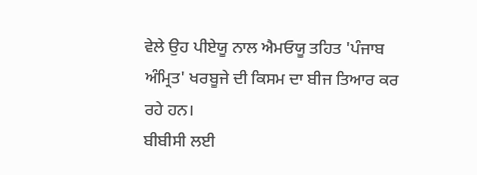ਵੇਲੇ ਉਹ ਪੀਏਯੂ ਨਾਲ ਐਮਓਯੂ ਤਹਿਤ 'ਪੰਜਾਬ ਅੰਮ੍ਰਿਤ' ਖਰਬੂਜੇ ਦੀ ਕਿਸਮ ਦਾ ਬੀਜ ਤਿਆਰ ਕਰ ਰਹੇ ਹਨ।
ਬੀਬੀਸੀ ਲਈ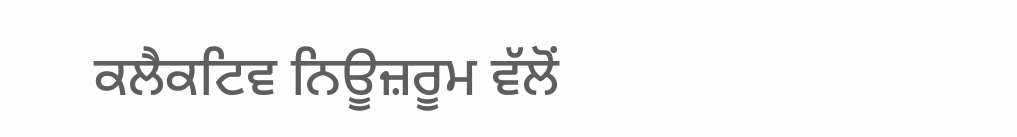ਕਲੈਕਟਿਵ ਨਿਊਜ਼ਰੂਮ ਵੱਲੋਂ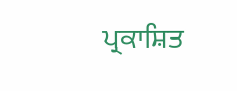ਪ੍ਰਕਾਸ਼ਿਤ